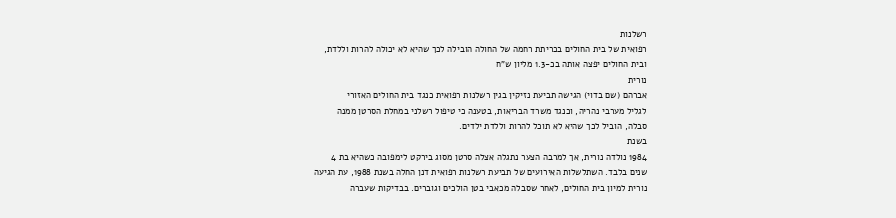רשלנות
רפואית של בית החולים בכריתת רחמה של החולה הובילה לכך שהיא לא יכולה להרות וללדת,
ובית החולים יפצה אותה בכ-1.3 מליון ש"ח
נורית
אברהם (שם בדוי) הגישה תביעת נזיקין בגין רשלנות רפואית כנגד בית החולים האזורי
לגליל מערבי נהריה, וכנגד משרד הבריאות, בטענה כי טיפול רשלני במחלת הסרטן ממנה
סבלה, הוביל לכך שהיא לא תוכל להרות וללדת ילדים.
בשנת
1984 נולדה נורית, אך למרבה הצער נתגלה אצלה סרטן מסוג בירקט לימפובה כשהיא בת 4
שנים בלבד. השתלשלות האירועים של תביעת רשלנות רפואית דנן החלה בשנת 1988, עת הגיעה
נורית למיון בית החולים, לאחר שסבלה מכאבי בטן הולכים וגוברים. בבדיקות שעברה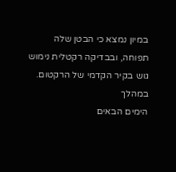במיון נמצא כי הבטן שלה תפוחה, ובבדיקה רקטלית נימוש גוש בקיר הקדמי של הרקטום.
במהלך
הימים הבאים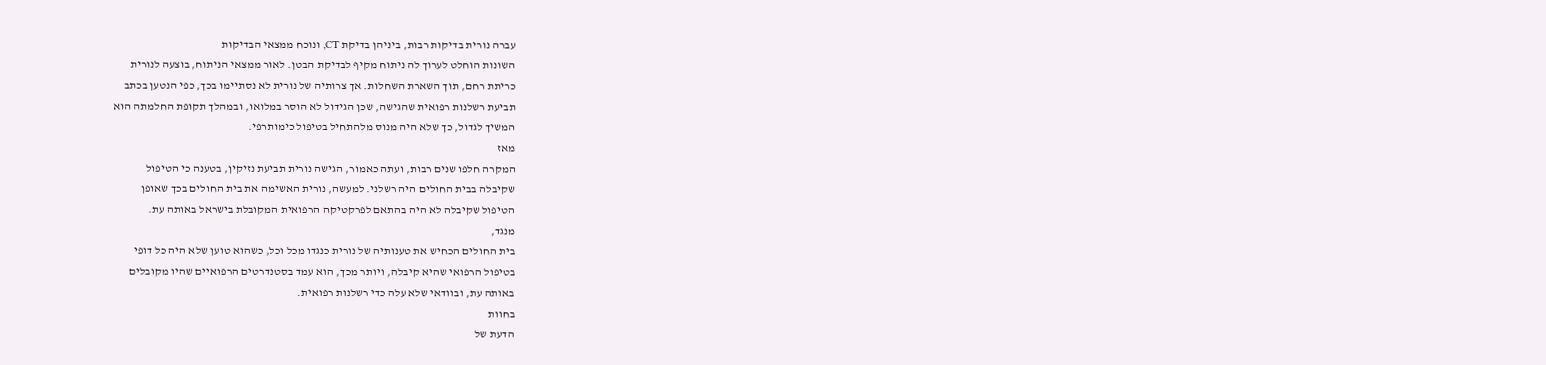עברה נורית בדיקות רבות, ביניהן בדיקת CT, ונוכח ממצאי הבדיקות
השונות הוחלט לערוך לה ניתוח מקיף לבדיקת הבטן. לאור ממצאי הניתוח, בוצעה לנורית
כריתת רחם, תוך השארת השחלות. אך צרותיה של נורית לא נסתיימו בכך, כפי הנטען בכתב
תביעת רשלנות רפואית שהגישה, שכן הגידול לא הוסר במלואו, ובמהלך תקופת החלמתה הוא
המשיך לגדול, כך שלא היה מנוס מלהתחיל בטיפול כימותרפי.
מאז
המקרה חלפו שנים רבות, ועתה כאמור, הגישה נורית תביעת נזיקין, בטענה כי הטיפול
שקיבלה בבית החולים היה רשלני. למעשה, נורית האשימה את בית החולים בכך שאופן
הטיפול שקיבלה לא היה בהתאם לפרקטיקה הרפואית המקובלת בישראל באותה עת.
מנגד,
בית החולים הכחיש את טענותיה של נורית כנגדו מכל וכל, כשהוא טוען שלא היה כל דופי
בטיפול הרפואי שהיא קיבלה, ויותר מכך, הוא עמד בסטנדרטים הרפואיים שהיו מקובלים
באותה עת, ובוודאי שלא עלה כדי רשלנות רפואית.
בחוות
הדעת של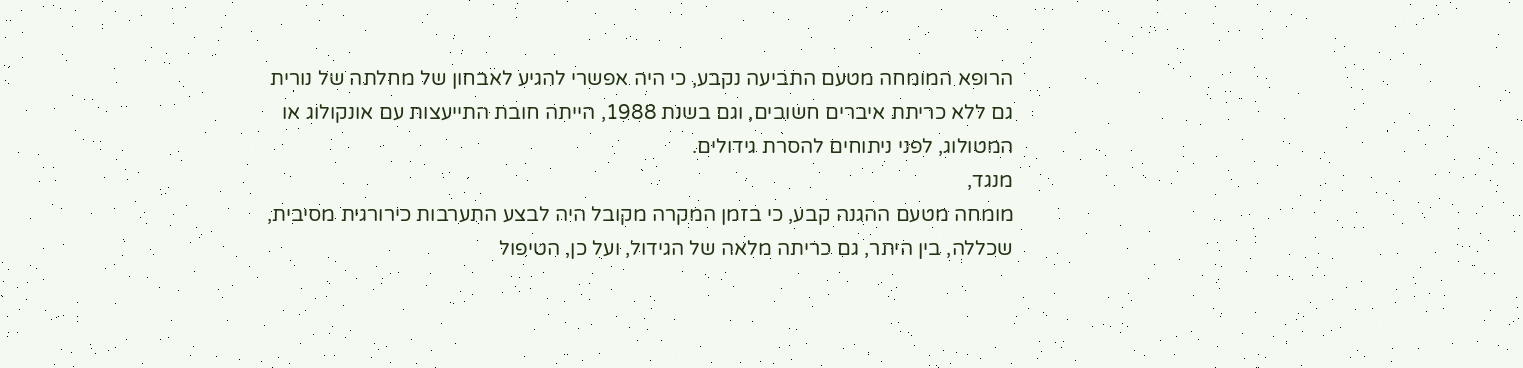הרופא המומחה מטעם התביעה נקבע, כי היה אפשרי להגיע לאבחון של מחלתה של נורית
גם ללא כריתת איברים חשובים, וגם בשנת 1988, הייתה חובת התייעצות עם אונקולוג או
המטולוג, לפני ניתוחים להסרת גידולים.
מנגד,
מומחה מטעם ההגנה קבע, כי בזמן המקרה מקובל היה לבצע התערבות כירורגית מסיבית,
שכללה, בין היתר, גם כריתה מלאה של הגידול, ועל כן, הטיפול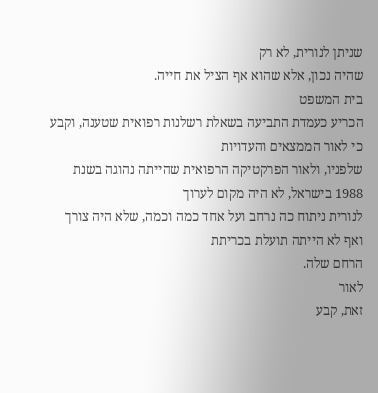שניתן לנורית, לא רק
שהיה נכון, אלא שהוא אף הציל את חייה.
בית המשפט
הכריע כעמדת התביעה בשאלת רשלנות רפואית שטענה, וקבע כי לאור הממצאים והעדויות
שלפניו, ולאור הפרקטיקה הרפואית שהייתה נהוגה בשנת 1988 בישראל, לא היה מקום לערוך
לנורית ניתוח כה נרחב ועל אחד כמה וכמה, שלא היה צורך ואף לא הייתה תועלת בכריתת
הרחם שלה.
לאור
זאת, קבע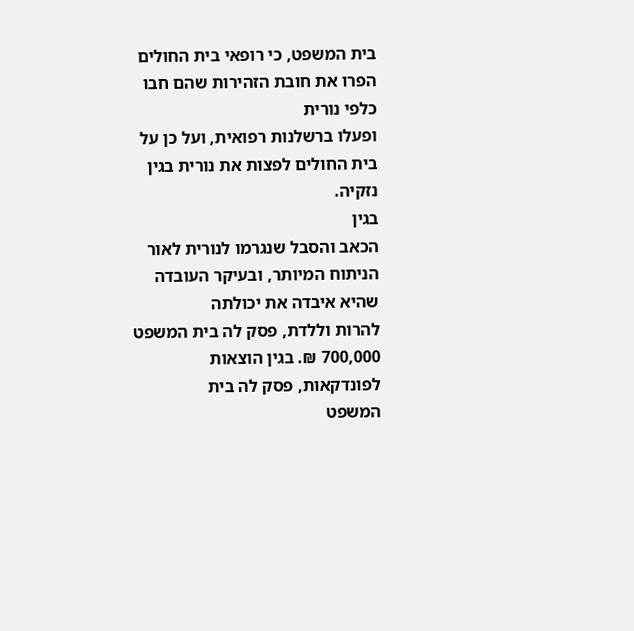בית המשפט, כי רופאי בית החולים הפרו את חובת הזהירות שהם חבו כלפי נורית
ופעלו ברשלנות רפואית, ועל כן על בית החולים לפצות את נורית בגין נזקיה.
בגין
הכאב והסבל שנגרמו לנורית לאור הניתוח המיותר, ובעיקר העובדה שהיא איבדה את יכולתה
להרות וללדת, פסק לה בית המשפט 700,000 ₪. בגין הוצאות לפונדקאות, פסק לה בית
המשפט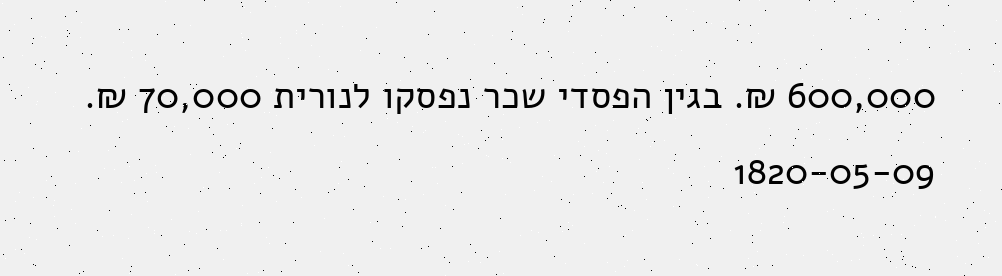600,000 ₪. בגין הפסדי שכר נפסקו לנורית 70,000 ₪.
1820-05-09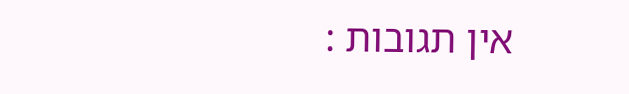אין תגובות :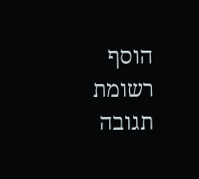הוסף רשומת תגובה